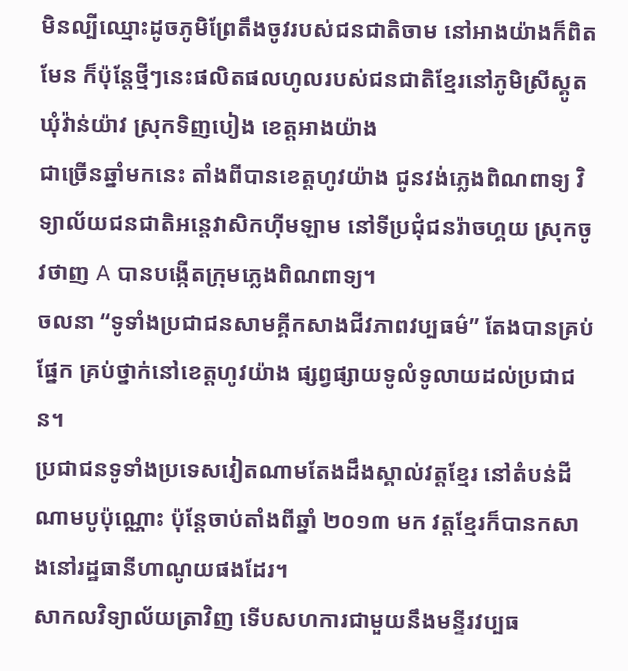មិនល្បីឈ្មោះដូចភូមិព្រែតឹងចូវរបស់ជនជាតិចាម នៅអាងយ៉ាងក៏ពិតមែន ក៏ប៉ុន្តែថ្មីៗនេះផលិតផលហូលរបស់ជនជាតិខ្មែរនៅភូមិស្រីស្គូត ឃុំវ៉ាន់យ៉ាវ ស្រុកទិញបៀង ខេត្តអាងយ៉ាង
ជាច្រើនឆ្នាំមកនេះ តាំងពីបានខេត្តហូវយ៉ាង ជូនវង់ភ្លេងពិណពាទ្យ វិទ្យាល័យជនជាតិអន្តេវាសិកហ៊ីមឡាម នៅទីប្រជុំជនរ៉ាចហ្គយ ស្រុកចូវថាញ A បានបង្កើតក្រុមភ្លេងពិណពាទ្យ។
ចលនា “ទូទាំងប្រជាជនសាមគ្គីកសាងជីវភាពវប្បធម៌” តែងបានគ្រប់ផ្នែក គ្រប់ថ្នាក់នៅខេត្តហូវយ៉ាង ផ្សព្វផ្សាយទូលំទូលាយដល់ប្រជាជន។
ប្រជាជនទូទាំងប្រទេសវៀតណាមតែងដឹងស្គាល់វត្តខ្មែរ នៅតំបន់ដីណាមបូប៉ុណ្ណោះ ប៉ុន្តែចាប់តាំងពីឆ្នាំ ២០១៣ មក វត្តខ្មែរក៏បានកសាងនៅរដ្ឋធានីហាណូយផងដែរ។
សាកលវិទ្យាល័យត្រាវិញ ទើបសហការជាមួយនឹងមន្ទីរវប្បធ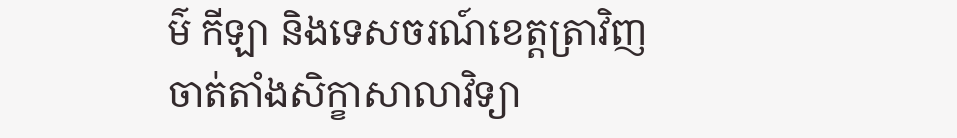ម៌ កីឡា និងទេសចរណ៍ខេត្តត្រាវិញ ចាត់តាំងសិក្ខាសាលាវិទ្យា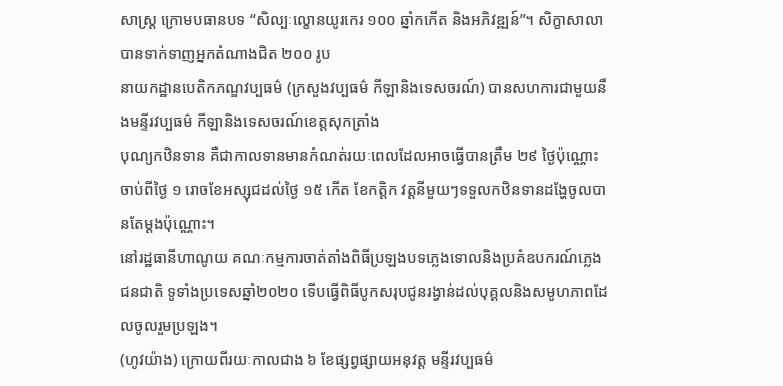សាស្រ្ត ក្រោមបធានបទ “សិល្បៈល្ខោនយូរកេរ ១០០ ឆ្នាំកកើត និងអភិវឌ្ឍន៍”។ សិក្ខាសាលាបានទាក់ទាញអ្នកតំណាងជិត ២០០ រូប
នាយកដ្ឋានបេតិកភណ្ឌវប្បធម៌ (ក្រសួងវប្បធម៌ កីឡានិងទេសចរណ៍) បានសហការជាមួយនឹងមន្ទីរវប្បធម៌ កីឡានិងទេសចរណ៍ខេត្តសុកត្រាំង
បុណ្យកឋិនទាន គឺជាកាលទានមានកំណត់រយៈពេលដែលអាចធ្វើបានត្រឹម ២៩ ថ្ងៃប៉ុណ្ណោះ ចាប់ពីថ្ងៃ ១ រោចខែអស្សុជដល់ថ្ងៃ ១៥ កើត ខែកត្តិក វត្តនីមួយៗទទួលកឋិនទានដង្ហែចូលបានតែម្ដងប៉ុណ្ណោះ។
នៅរដ្ឋធានីហាណូយ គណៈកម្មការចាត់តាំងពិធីប្រឡងបទភ្លេងទោលនិងប្រគំឧបករណ៍ភ្លេងជនជាតិ ទូទាំងប្រទេសឆ្នាំ២០២០ ទើបធ្វើពិធីបូកសរុបជូនរង្វាន់ដល់បុគ្គលនិងសមូហភាពដែលចូលរួមប្រឡង។
(ហូវយ៉ាង) ក្រោយពីរយៈកាលជាង ៦ ខែផ្សព្វផ្សាយអនុវត្ត មន្ទីរវប្បធម៌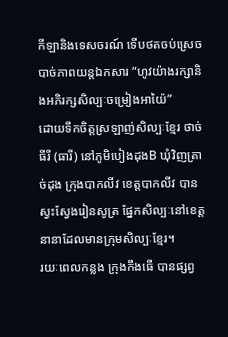កីឡានិងទេសចរណ៍ ទើបថតចប់ស្រេចបាច់ភាពយន្តឯកសារ “ហូវយ៉ាងរក្សានិងអភិរក្សសិល្បៈចម្រៀងអាយ៉ៃ”
ដោយទឹកចិត្តស្រឡាញ់សិល្បៈខ្មែរ ថាច់ធីរី (ធារី) នៅភូមិបៀងដុងB ឃុំវិញត្រាច់ដុង ក្រុងបាកលីវ ខេត្តបាកលីវ បានស្វះស្វែងរៀនសូត្រ ផ្នែកសិល្បៈនៅខេត្តនានាដែលមានក្រុមសិល្បៈខ្មែរ។
រយៈពេលកន្លង ក្រុងកឹងធើ បានផ្សព្វ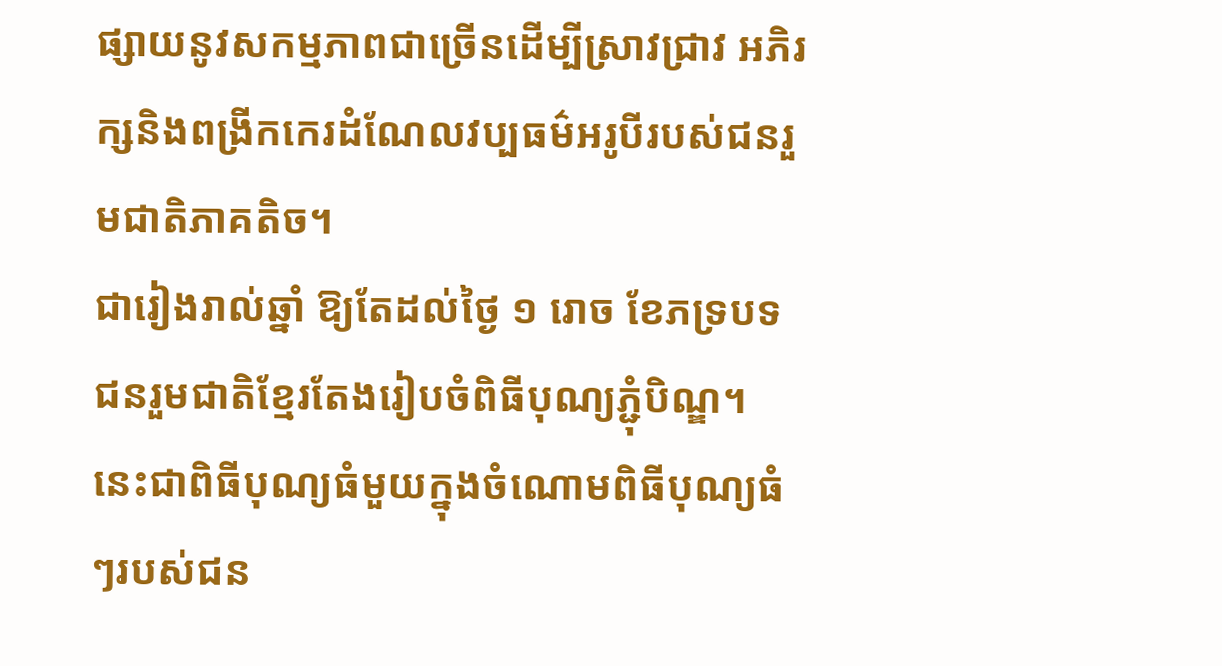ផ្សាយនូវសកម្មភាពជាច្រើនដើម្បីស្រាវជ្រាវ អភិរក្សនិងពង្រីកកេរដំណែលវប្បធម៌អរូបីរបស់ជនរួមជាតិភាគតិច។
ជារៀងរាល់ឆ្នាំ ឱ្យតែដល់ថ្ងៃ ១ រោច ខែភទ្របទ ជនរួមជាតិខ្មែរតែងរៀបចំពិធីបុណ្យភ្ជុំបិណ្ឌ។ នេះជាពិធីបុណ្យធំមួយក្នុងចំណោមពិធីបុណ្យធំៗរបស់ជន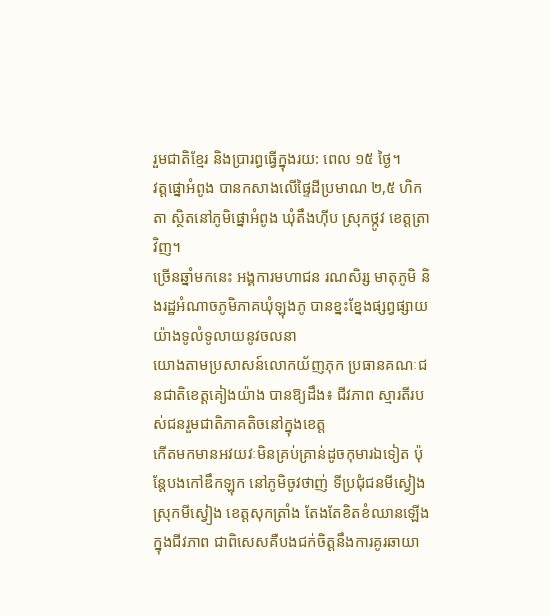រួមជាតិខ្មែរ និងប្រារព្ធធ្វើក្នុងរយ: ពេល ១៥ ថ្ងៃ។
វត្តផ្នោអំពូង បានកសាងលើផ្ទៃដីប្រមាណ ២,៥ ហិកតា ស្ថិតនៅភូមិផ្នោអំពូង ឃុំតឹងហ៊ីប ស្រុកថ្កូវ ខេត្តត្រាវិញ។
ច្រើនឆ្នាំមកនេះ អង្គការមហាជន រណសិរ្ស មាតុភូមិ និងរដ្ឋអំណាចភូមិភាគឃុំឡុងភូ បានខ្នះខ្នែងផ្សព្វផ្សាយយ៉ាងទូលំទូលាយនូវចលនា
យោងតាមប្រសាសន៍លោកយ័ញភុក ប្រធានគណៈជនជាតិខេត្តគៀងយ៉ាង បានឱ្យដឹង៖ ជីវភាព ស្មារតីរបស់ជនរួមជាតិភាគតិចនៅក្នុងខេត្ត
កើតមកមានអវយវៈមិនគ្រប់គ្រាន់ដូចកុមារឯទៀត ប៉ុន្តែបងកៅឌឹកឡុក នៅភូមិចូវថាញ់ ទីប្រជុំជនមីស្វៀង ស្រុកមីស្វៀង ខេត្តសុកត្រាំង តែងតែខិតខំឈានឡើងក្នុងជីវភាព ជាពិសេសគឺបងជក់ចិត្តនឹងការគូរឆាយា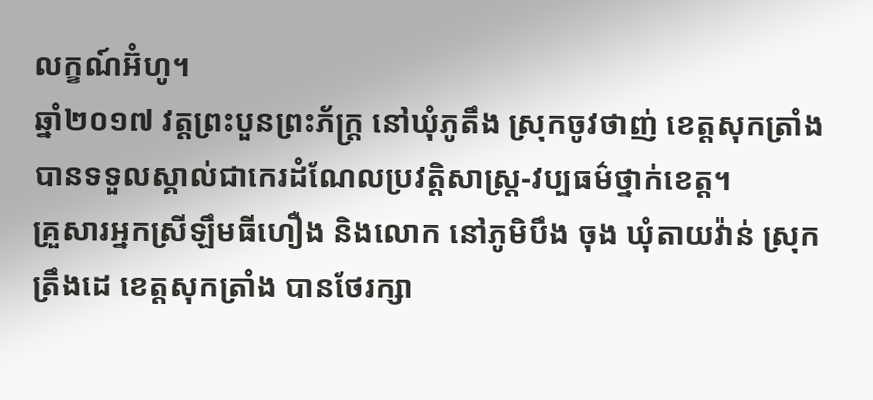លក្ខណ៍អ៊ំហូ។
ឆ្នាំ២០១៧ វត្តព្រះបួនព្រះភ័ក្រ្ត នៅឃុំភូតឹង ស្រុកចូវថាញ់ ខេត្តសុកត្រាំង បានទទួលស្គាល់ជាកេរដំណែលប្រវត្តិសាស្រ្ត-វប្បធម៌ថ្នាក់ខេត្ត។
គ្រួសារអ្នកស្រីឡឹមធីហឿង និងលោក នៅភូមិបឹង ចុង ឃុំតាយវ៉ាន់ ស្រុក ត្រឹងដេ ខេត្តសុកត្រាំង បានថែរក្សា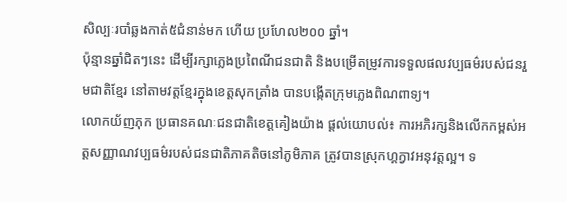សិល្បៈរបាំឆ្លងកាត់៥ជំនាន់មក ហើយ ប្រហែល២០០ ឆ្នាំ។
ប៉ុន្មានឆ្នាំជិតៗនេះ ដើម្បីរក្សាភ្លេងប្រពៃណីជនជាតិ និងបម្រើតម្រូវការទទួលផលវប្បធម៌របស់ជនរួមជាតិខ្មែរ នៅតាមវត្តខ្មែរក្នុងខេត្តសុកត្រាំង បានបង្កើតក្រុមភ្លេងពិណពាទ្យ។
លោកយ័ញភុក ប្រធានគណៈជនជាតិខេត្តគៀងយ៉ាង ផ្តល់យោបល់៖ ការអភិរក្សនិងលើកកម្ពស់អត្តសញ្ញាណវប្បធម៌របស់ជនជាតិភាគតិចនៅភូមិភាគ ត្រូវបានស្រុកហ្គក្វាវអនុវត្តល្អ។ ទ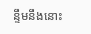ន្ទឹមនឹងនោះ